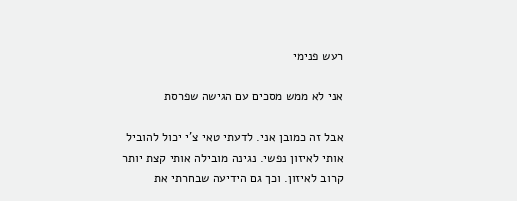רעש פנימי

אני לא ממש מסכים עם הגישה שפרסת

אבל זה כמובן אני. לדעתי טאי צ'י יכול להוביל אותי לאיזון נפשי. נגינה מובילה אותי קצת יותר קרוב לאיזון. וכך גם הידיעה שבחרתי את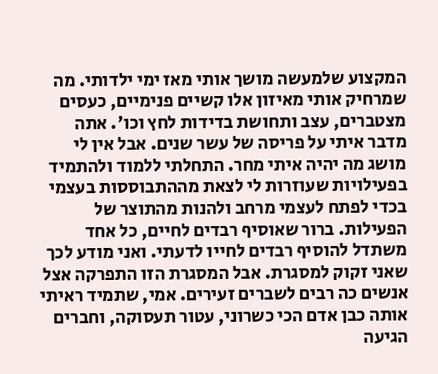המקצוע שלמעשה מושך אותי מאז ימי ילדותי. מה שמרחיק אותי מאיזון אלו קשיים פנימיים, כעסים מצטברים, עצב ותחושת בדידות לחץ וכו'. אתה מדבר איתי על פריסה של עשר שנים. אבל אין לי מושג מה יהיה איתי מחר. התחלתי ללמוד ולהתמיד בפעילויות שעוזרות לי לצאת מההתבוססות בעצמי בכדי לפתח לעצמי מרחב ולהנות מהתוצר של הפעילות. ברור שאוסיף רבדים לחיים, כל אחד משתדל להוסיף רבדים לחייו לדעתי. ואני מודע לכך שאני זקוק למסגרת. אבל המסגרת הזו התפרקה אצל אנשים כה רבים לשברים זעירים. אמי, שתמיד ראיתי אותה כבן אדם הכי כשרוני, עטור תעסוקה, וחברים הגיעה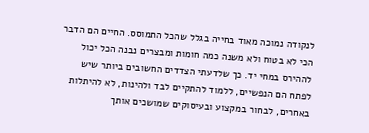לנקודה נמוכה מאוד בחייה בגלל שהכל התמוסס. החיים הם הדבר הכי לא בטוח ולא משנה כמה חומות ומבצרים נבנה הכל יכול לההירס במחי יד. כך שלדעתי הצדדים החשובים ביותר שיש לפתח הם הנפשיים, ללמוד להתקיים לבד ולהינות, לא להיתלות באחרים, לבחור במקצוע ובעיסוקים שמושכים אותך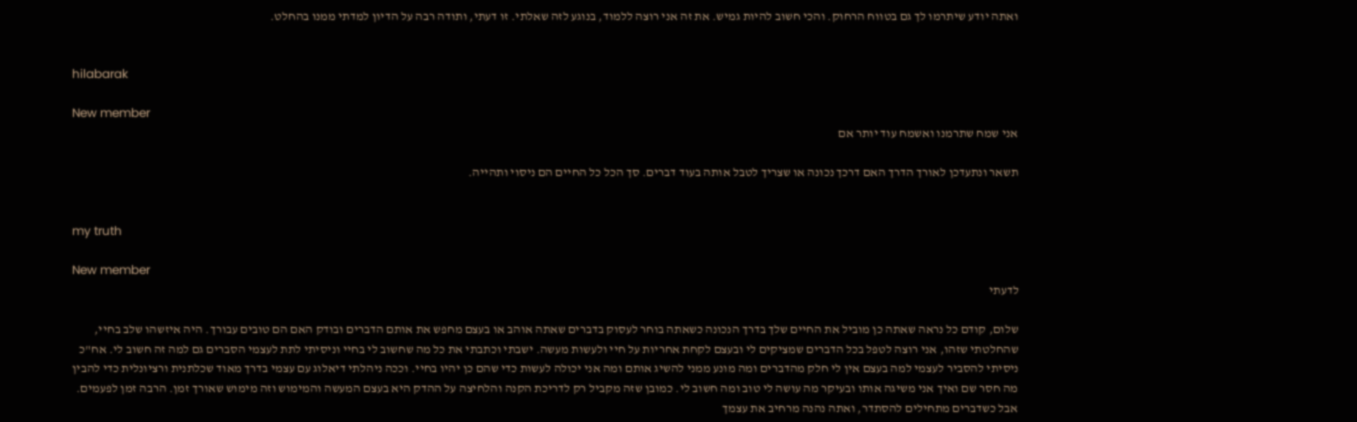ואתה יודע שיתרמו לך גם בטווח הרחוק. והכי חשוב להיות גמיש. את זה אני רוצה ללמוד, בנוגע לזה שאלתי. זו דעתי, ותודה רבה על הדיון למדתי ממנו בהחלט.


hilabarak

New member
אני שמח שתרמנו ואשמח עוד יותר אם

תשאר ונתעדכן לאורך הדרך האם דרכך נכונה או שצריך לטבל אותה בעוד דברים. סך הכל כל החיים הם ניסוי ותהייה.


my truth

New member
לדעתי

שלום, קודם כל נראה שאתה כן מוביל את החיים שלך בדרך הנכונה כשאתה בוחר לעסוק בדברים שאתה אוהב או בעצם מחפש את אותם הדברים ובודק האם הם טובים עבורך. היה איזשהו שלב בחיי, שהחלטתי שזהו, אני רוצה לטפל בכל הדברים שמציקים לי ובעצם לקחת אחריות על חיי ולעשות מעשה. ישבתי וכתבתי את כל מה שחשוב לי בחיי וניסיתי לתת לעצמי הסברים גם למה זה חשוב לי. אח"כ ניסיתי להסביר לעצמי למה בעצם אין לי חלק מהדברים ומה מונע ממני להשיג אותם ומה אני יכולה לעשות כדי שהם כן יהיו בחיי. וככה ניהלתי דיאלוג עם עצמי בדרך מאוד שכלתנית ורציונלית כדי להבין מה חסר שם ואיך אני משיגה אותו ובעיקר מה עושה לי טוב ומה חשוב לי. כמובן שזה מקביל רק לדריכת הקנה והלחיצה על ההדק היא בעצם המעשה והמימוש וזה מימוש שאורך זמן. הרבה זמן לפעמים. אבל כשדברים מתחילים להסתדר, ואתה נהנה מרחיב את עצמך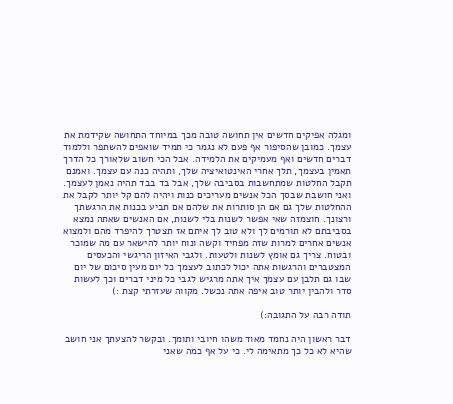ומגלה אפיקים חדשים אין תחושה טובה מכך במיוחד התחושה שקידמת את עצמך. כמובן שהסיפור אף פעם לא נגמר כי תמיד שואפים להשתפר וללמוד דברים חדשים ואף מעמיקים את הלמידה. אבל הכי חשוב שלאורך כל הדרך תאמין בעצמך, תלך אחרי האינטואיציה שלך, ותהיה כנה עם עצמך. ואמנם תקבל החלטות שמתחשבות בסביבה שלך, אבל בד בבד תהיה נאמן לעצמך. ואני חושבת שבסך הכל אנשים מעריכים כנות ויהיה להם קל יותר לקבל את ההחלטות שלך גם אם הן סותרות את שלהם אם תביע בכנות את הרגשתך ורצונך. חוצמזה שאי אפשר לשנות בלי לשנות, אם האנשים שאתה נמצא בסביבתם לא תורמים לך ולא טוב לך איתם אז תצטרך להיפרד מהם ולמצוא אנשים אחרים למרות שזה מפחיד וקשה ונוח יותר להישאר עם מה שמוכר ובטוח. צריך גם אומץ לשנות ולטעות. ולגבי האיזון הריגשי והכעסים המצטברים והרגשות אתה יכול לכתוב לעצמך כל יום מעין סיכום של יום שבו גם תלבן עם עצמך איך אתה מרגיש לגבי כל מיני דברים וכך לעשות סדר ולהבין יותר טוב איפה אתה נכשל. מקווה שעזרתי קצת :)

תודה רבה על התגובה:)

דבר ראשון היה נחמד מאוד משהו חיובי ותומך. ובקשר להצעתך אני חושב שהיא לא כל כך מתאימה לי. כי על אף כמה שאני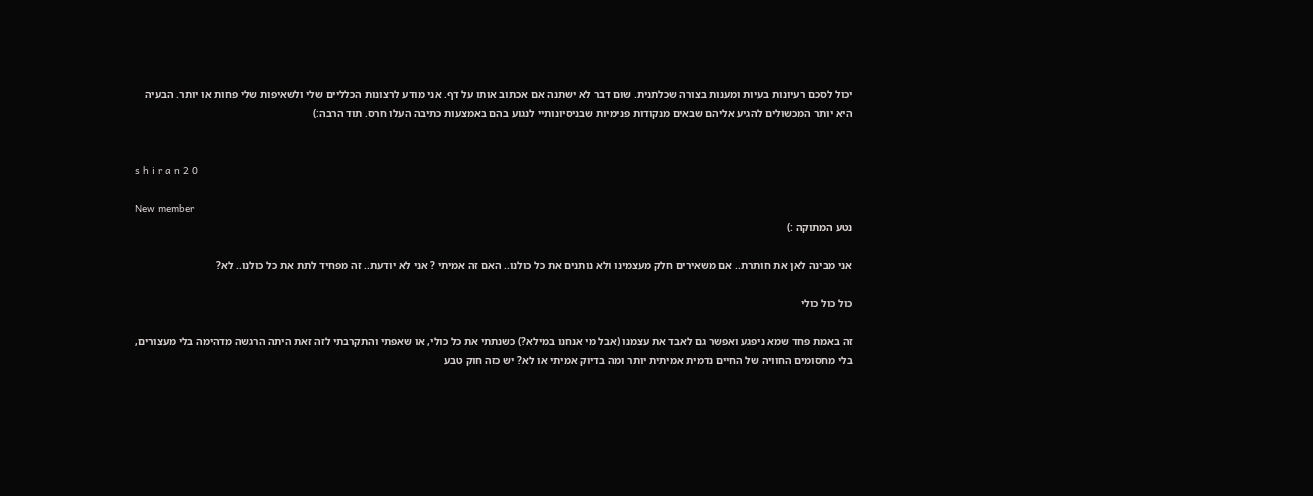יכול לסכם רעיונות בעיות ומענות בצורה שכלתנית. שום דבר לא ישתנה אם אכתוב אותו על דף. אני מודע לרצונות הכלליים שלי ולשאיפות שלי פחות או יותר. הבעיה היא יותר המכשולים להגיע אליהם שבאים מנקודות פנימיות שבניסיונותיי לנגוע בהם באמצעות כתיבה העלו חרס. תוד הרבה:)


s h i r a n 2 0

New member
נטע המתוקה :)

אני מבינה לאן את חותרת.. אם משאירים חלק מעצמינו ולא נותנים את כל כולנו.. האם זה אמיתי ? אני לא יודעת.. זה מפחיד לתת את כל כולנו.. לא?

כול כול כולי

זה באמת פחד שמא ניפגע ואפשר גם לאבד את עצמנו (אבל מי אנחנו במילא?) כשנתתי את כל כולי, או שאפתי והתקרבתי לזה זאת היתה הרגשה מדהימה בלי מעצורים, בלי מחסומים החוויה של החיים נדמית אמיתית יותר ומה בדיוק אמיתי או לא? יש כזה חוק טבע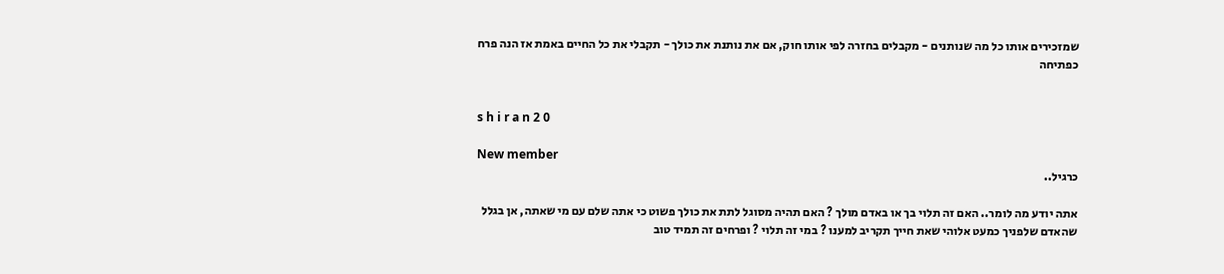שמזכירים אותו כל מה שנותנים - מקבלים בחזרה לפי אותו חוק, אם את נותנת את כולך - תקבלי את כל החיים באמת אז הנה פרח כפתיחה


s h i r a n 2 0

New member
כרגיל..

אתה יודע מה לומר.. האם זה תלוי בך או באדם מולך ? האם תהיה מסוגל לתת את כולך פשוט כי אתה שלם עם מי שאתה, אן בגלל שהאדם שלפניך כמעט אלוהי שאת חייך תקריב למענו ? במי זה תלוי ? ופרחים זה תמיד טוב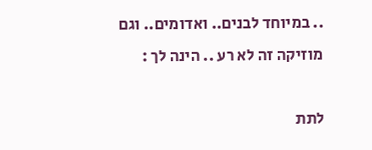.. במיוחד לבנים.. ואדומים.. וגם מוזיקה זה לא רע .. הינה לך :

לתת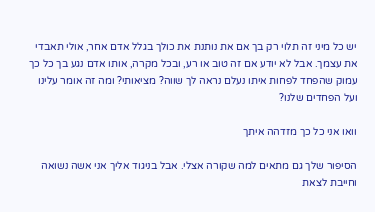יש כל מיני זה תלוי רק בך אם את נותנת את כולך בגלל אדם אחר, אולי תאבדי את עצמך. אבל לא יודע אם זה טוב או רע, ובכל מקרה, אותו אדם נגע בך כל כך עמוק שהפחד לפחות איתו נעלם נראה לך שווה? מציאותי? ומה זה אומר עלינו ועל הפחדים שלנו?

וואו אני כל כך מזדהה איתך

הסיפור שלך גם מתאים למה שקורה אצלי. אבל בניגוד אליך אני אשה נשואה וחייבת לצאת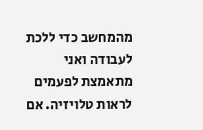מהמחשב כדי ללכת לעבודה ואני מתאמצת לפעמים לראות טלויזיה. אם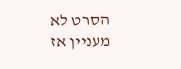הסרט לא מעניין אז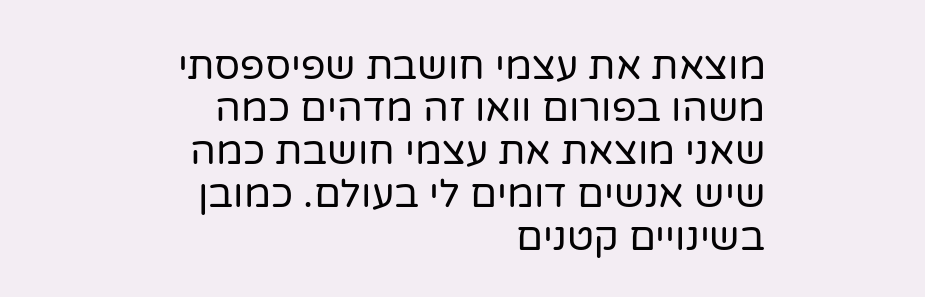מוצאת את עצמי חושבת שפיספסתי משהו בפורום וואו זה מדהים כמה שאני מוצאת את עצמי חושבת כמה שיש אנשים דומים לי בעולם. כמובן בשינויים קטנים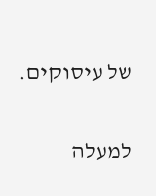של עיסוקים.

למעלה